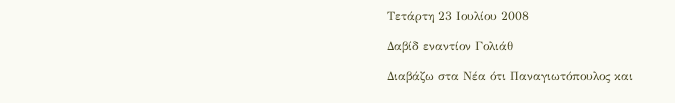Τετάρτη 23 Ιουλίου 2008

Δαβίδ εναντίον Γολιάθ

Διαβάζω στα Νέα ότι Παναγιωτόπουλος και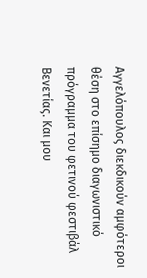Αγγελόπουλος διεκδικούν αμφότεροι θέση στο επίσημο διαγωνιστικό πρόγραμμα του φετινού φεστιβάλ Βενετίας. Και μου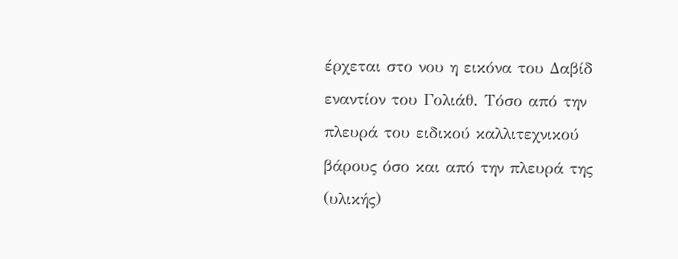έρχεται στο νου η εικόνα του Δαβίδ εναντίον του Γολιάθ. Τόσο από την πλευρά του ειδικού καλλιτεχνικού βάρους όσο και από την πλευρά της (υλικής)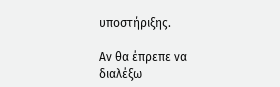υποστήριξης.

Αν θα έπρεπε να διαλέξω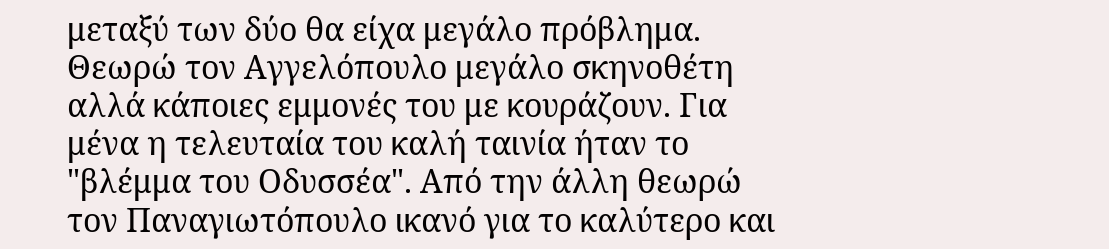μεταξύ των δύο θα είχα μεγάλο πρόβλημα. Θεωρώ τον Αγγελόπουλο μεγάλο σκηνοθέτη αλλά κάποιες εμμονές του με κουράζουν. Για μένα η τελευταία του καλή ταινία ήταν το "βλέμμα του Οδυσσέα". Από την άλλη θεωρώ τον Παναγιωτόπουλο ικανό για το καλύτερο και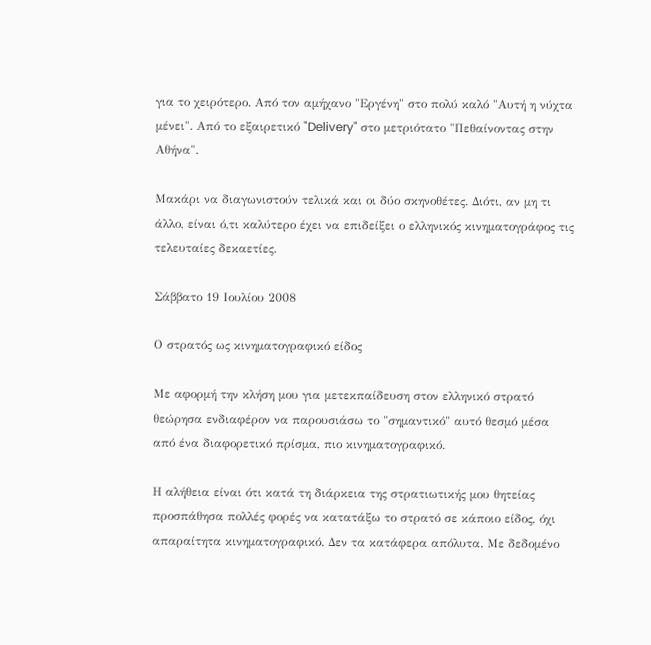για το χειρότερο. Από τον αμήχανο "Εργένη" στο πολύ καλό "Αυτή η νύχτα μένει". Από το εξαιρετικό "Delivery" στο μετριότατο "Πεθαίνοντας στην Αθήνα".

Μακάρι να διαγωνιστούν τελικά και οι δύο σκηνοθέτες. Διότι, αν μη τι άλλο, είναι ό,τι καλύτερο έχει να επιδείξει ο ελληνικός κινηματογράφος τις τελευταίες δεκαετίες.

Σάββατο 19 Ιουλίου 2008

Ο στρατός ως κινηματογραφικό είδος

Με αφορμή την κλήση μου για μετεκπαίδευση στον ελληνικό στρατό θεώρησα ενδιαφέρον να παρουσιάσω το "σημαντικό" αυτό θεσμό μέσα από ένα διαφορετικό πρίσμα, πιο κινηματογραφικό.

Η αλήθεια είναι ότι κατά τη διάρκεια της στρατιωτικής μου θητείας προσπάθησα πολλές φορές να κατατάξω το στρατό σε κάποιο είδος, όχι απαραίτητα κινηματογραφικό. Δεν τα κατάφερα απόλυτα. Με δεδομένο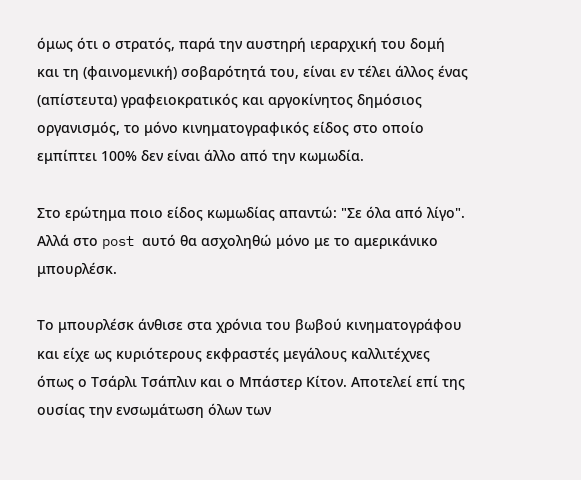όμως ότι ο στρατός, παρά την αυστηρή ιεραρχική του δομή και τη (φαινομενική) σοβαρότητά του, είναι εν τέλει άλλος ένας (απίστευτα) γραφειοκρατικός και αργοκίνητος δημόσιος οργανισμός, το μόνο κινηματογραφικός είδος στο οποίο εμπίπτει 100% δεν είναι άλλο από την κωμωδία.

Στο ερώτημα ποιο είδος κωμωδίας απαντώ: "Σε όλα από λίγο". Αλλά στο post αυτό θα ασχοληθώ μόνο με το αμερικάνικο μπουρλέσκ.

Το μπουρλέσκ άνθισε στα χρόνια του βωβού κινηματογράφου και είχε ως κυριότερους εκφραστές μεγάλους καλλιτέχνες όπως ο Τσάρλι Τσάπλιν και ο Μπάστερ Κίτον. Αποτελεί επί της ουσίας την ενσωμάτωση όλων των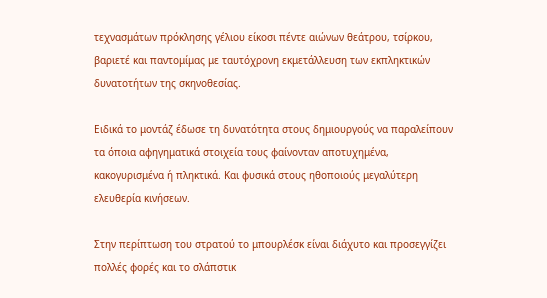τεχνασμάτων πρόκλησης γέλιου είκοσι πέντε αιώνων θεάτρου, τσίρκου, βαριετέ και παντομίμας με ταυτόχρονη εκμετάλλευση των εκπληκτικών δυνατοτήτων της σκηνοθεσίας.

Ειδικά το μοντάζ έδωσε τη δυνατότητα στους δημιουργούς να παραλείπουν τα όποια αφηγηματικά στοιχεία τους φαίνονταν αποτυχημένα, κακογυρισμένα ή πληκτικά. Και φυσικά στους ηθοποιούς μεγαλύτερη ελευθερία κινήσεων.

Στην περίπτωση του στρατού το μπουρλέσκ είναι διάχυτο και προσεγγίζει πολλές φορές και το σλάπστικ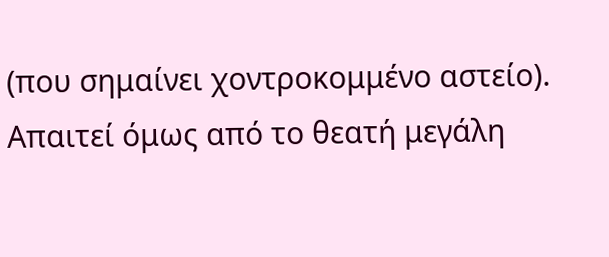(που σημαίνει χοντροκομμένο αστείο). Απαιτεί όμως από το θεατή μεγάλη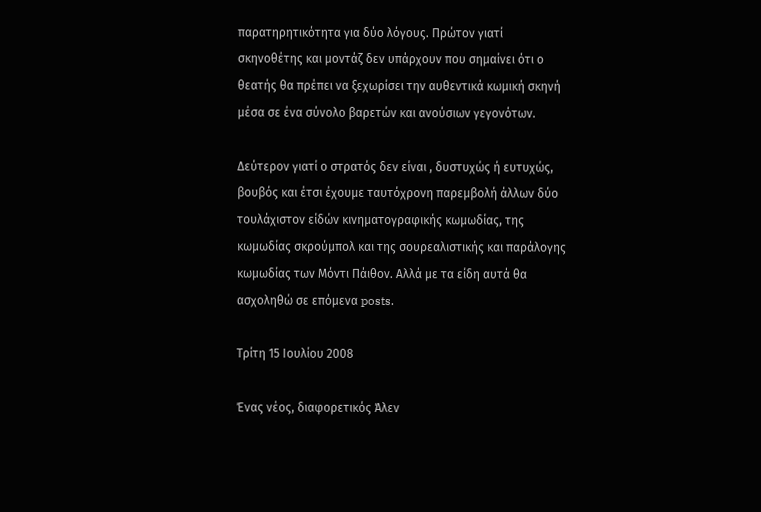παρατηρητικότητα για δύο λόγους. Πρώτον γιατί σκηνοθέτης και μοντάζ δεν υπάρχουν που σημαίνει ότι ο θεατής θα πρέπει να ξεχωρίσει την αυθεντικά κωμική σκηνή μέσα σε ένα σύνολο βαρετών και ανούσιων γεγονότων.

Δεύτερον γιατί ο στρατός δεν είναι , δυστυχώς ή ευτυχώς, βουβός και έτσι έχουμε ταυτόχρονη παρεμβολή άλλων δύο τουλάχιστον είδών κινηματογραφικής κωμωδίας, της κωμωδίας σκρούμπολ και της σουρεαλιστικής και παράλογης κωμωδίας των Μόντι Πάιθον. Αλλά με τα είδη αυτά θα ασχοληθώ σε επόμενα posts.

Τρίτη 15 Ιουλίου 2008

Ένας νέος, διαφορετικός Άλεν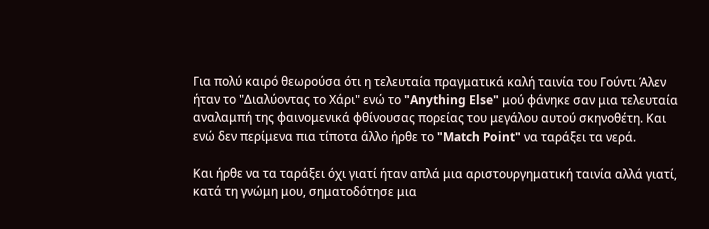Για πολύ καιρό θεωρούσα ότι η τελευταία πραγματικά καλή ταινία του Γούντι Άλεν ήταν το "Διαλύοντας το Χάρι" ενώ το "Anything Else" μού φάνηκε σαν μια τελευταία αναλαμπή της φαινομενικά φθίνουσας πορείας του μεγάλου αυτού σκηνοθέτη. Και ενώ δεν περίμενα πια τίποτα άλλο ήρθε το "Match Point" να ταράξει τα νερά.

Και ήρθε να τα ταράξει όχι γιατί ήταν απλά μια αριστουργηματική ταινία αλλά γιατί, κατά τη γνώμη μου, σηματοδότησε μια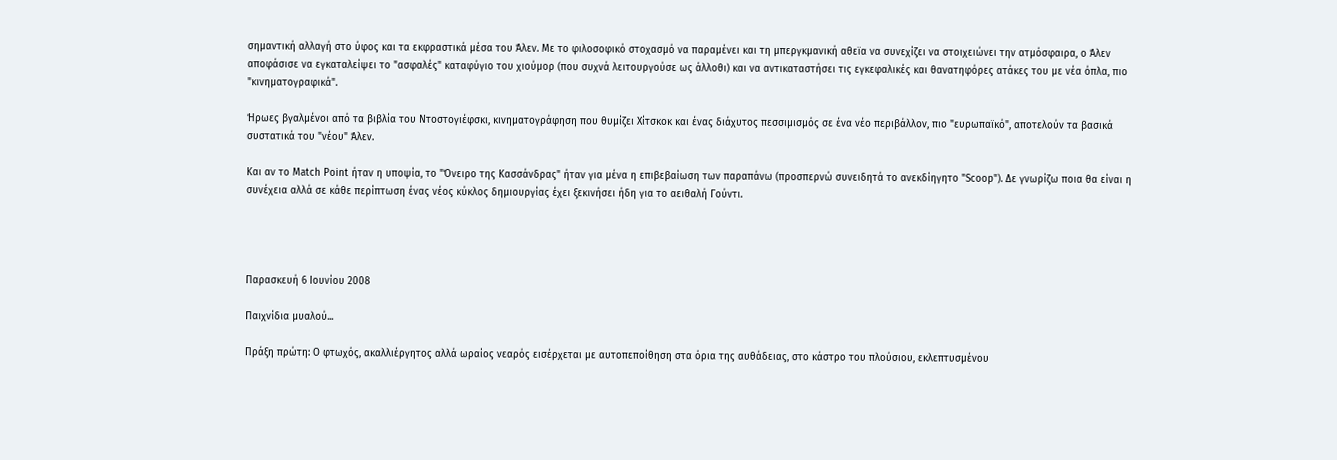σημαντική αλλαγή στο ύφος και τα εκφραστικά μέσα του Άλεν. Με το φιλοσοφικό στοχασμό να παραμένει και τη μπεργκμανική αθεϊα να συνεχίζει να στοιχειώνει την ατμόσφαιρα, ο Άλεν αποφάσισε να εγκαταλείψει το "ασφαλές" καταφύγιο του χιούμορ (που συχνά λειτουργούσε ως άλλοθι) και να αντικαταστήσει τις εγκεφαλικές και θανατηφόρες ατάκες του με νέα όπλα, πιο "κινηματογραφικά".

Ήρωες βγαλμένοι από τα βιβλία του Ντοστογιέφσκι, κινηματογράφηση που θυμίζει Χίτσκοκ και ένας διάχυτος πεσσιμισμός σε ένα νέο περιβάλλον, πιο "ευρωπαϊκό", αποτελούν τα βασικά συστατικά του "νέου" Άλεν.

Και αν το Match Point ήταν η υποψία, το "Όνειρο της Κασσάνδρας" ήταν για μένα η επιβεβαίωση των παραπάνω (προσπερνώ συνειδητά το ανεκδίηγητο "Scoop"). Δε γνωρίζω ποια θα είναι η συνέχεια αλλά σε κάθε περίπτωση ένας νέος κύκλος δημιουργίας έχει ξεκινήσει ήδη για το αειθαλή Γούντι.




Παρασκευή 6 Ιουνίου 2008

Παιχνίδια μυαλού...

Πράξη πρώτη: Ο φτωχός, ακαλλιέργητος αλλά ωραίος νεαρός εισέρχεται με αυτοπεποίθηση στα όρια της αυθάδειας, στο κάστρο του πλούσιου, εκλεπτυσμένου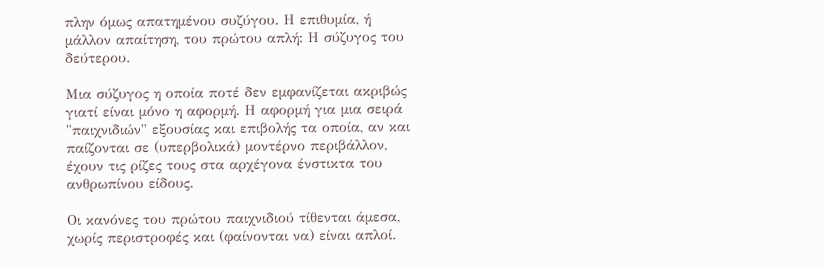πλην όμως απατημένου συζύγου. Η επιθυμία, ή μάλλον απαίτηση, του πρώτου απλή: Η σύζυγος του δεύτερου.

Μια σύζυγος η οποία ποτέ δεν εμφανίζεται ακριβώς γιατί είναι μόνο η αφορμή. Η αφορμή για μια σειρά "παιχνιδιών" εξουσίας και επιβολής τα οποία, αν και παίζονται σε (υπερβολικά) μοντέρνο περιβάλλον, έχουν τις ρίζες τους στα αρχέγονα ένστικτα του ανθρωπίνου είδους.

Οι κανόνες του πρώτου παιχνιδιού τίθενται άμεσα, χωρίς περιστροφές και (φαίνονται να) είναι απλοί.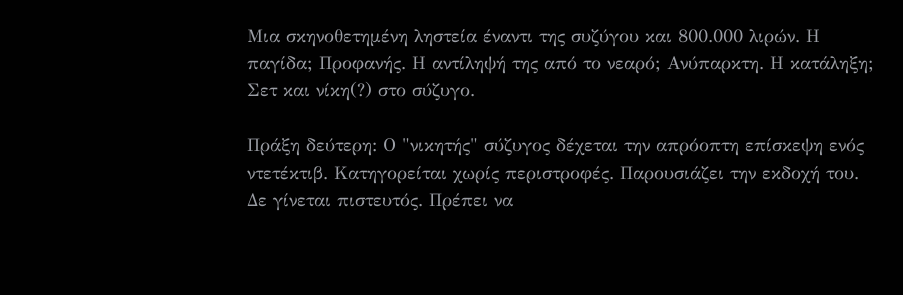Μια σκηνοθετημένη ληστεία έναντι της συζύγου και 800.000 λιρών. Η παγίδα; Προφανής. Η αντίληψή της από το νεαρό; Ανύπαρκτη. Η κατάληξη; Σετ και νίκη(?) στο σύζυγο.

Πράξη δεύτερη: Ο "νικητής" σύζυγος δέχεται την απρόοπτη επίσκεψη ενός ντετέκτιβ. Κατηγορείται χωρίς περιστροφές. Παρουσιάζει την εκδοχή του. Δε γίνεται πιστευτός. Πρέπει να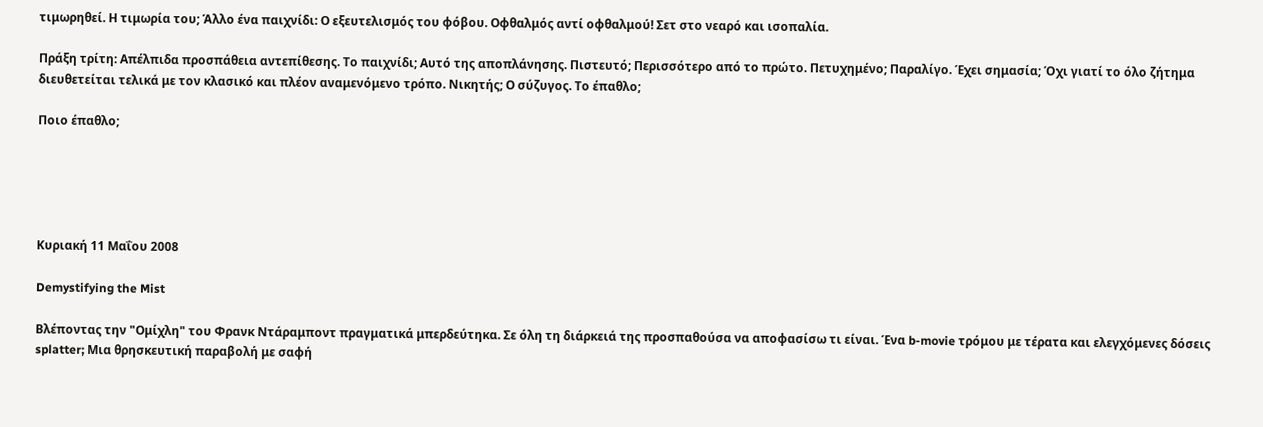τιμωρηθεί. Η τιμωρία του; Άλλο ένα παιχνίδι: Ο εξευτελισμός του φόβου. Οφθαλμός αντί οφθαλμού! Σετ στο νεαρό και ισοπαλία.

Πράξη τρίτη: Απέλπιδα προσπάθεια αντεπίθεσης. Το παιχνίδι; Αυτό της αποπλάνησης. Πιστευτό; Περισσότερο από το πρώτο. Πετυχημένο; Παραλίγο. Έχει σημασία; Όχι γιατί το όλο ζήτημα διευθετείται τελικά με τον κλασικό και πλέον αναμενόμενο τρόπο. Νικητής; Ο σύζυγος. Το έπαθλο;

Ποιο έπαθλο;





Κυριακή 11 Μαΐου 2008

Demystifying the Mist

Βλέποντας την "Ομίχλη" του Φρανκ Ντάραμποντ πραγματικά μπερδεύτηκα. Σε όλη τη διάρκειά της προσπαθούσα να αποφασίσω τι είναι. Ένα b-movie τρόμου με τέρατα και ελεγχόμενες δόσεις splatter; Μια θρησκευτική παραβολή με σαφή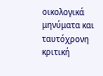οικολογικά μηνύματα και ταυτόχρονη κριτική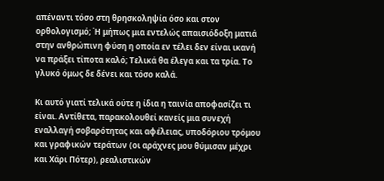απέναντι τόσο στη θρησκοληψία όσο και στον ορθολογισμό; Ή μήπως μια εντελώς απαισιόδοξη ματιά στην ανθρώπινη φύση η οποία εν τέλει δεν είναι ικανή να πράξει τίποτα καλό; Τελικά θα έλεγα και τα τρία. Το γλυκό όμως δε δένει και τόσο καλά.

Κι αυτό γιατί τελικά ούτε η ίδια η ταινία αποφασίζει τι είναι. Αντίθετα, παρακολουθεί κανείς μια συνεχή εναλλαγή σοβαρότητας και αφέλειας, υποδόριου τρόμου και γραφικών τεράτων (οι αράχνες μου θύμισαν μέχρι και Χάρι Πότερ), ρεαλιστικών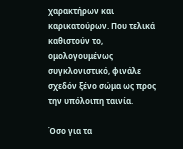χαρακτήρων και καρικατούρων. Που τελικά καθιστούν το, ομολογουμένως συγκλονιστικό, φινάλε σχεδόν ξένο σώμα ως προς την υπόλοιπη ταινία.

Όσο για τα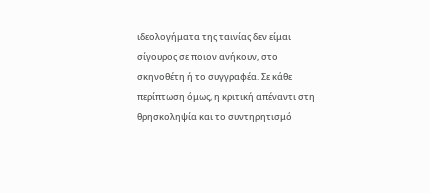ιδεολογήματα της ταινίας δεν είμαι σίγουρος σε ποιον ανήκουν, στο σκηνοθέτη ή το συγγραφέα. Σε κάθε περίπτωση όμως, η κριτική απέναντι στη θρησκοληψία και το συντηρητισμό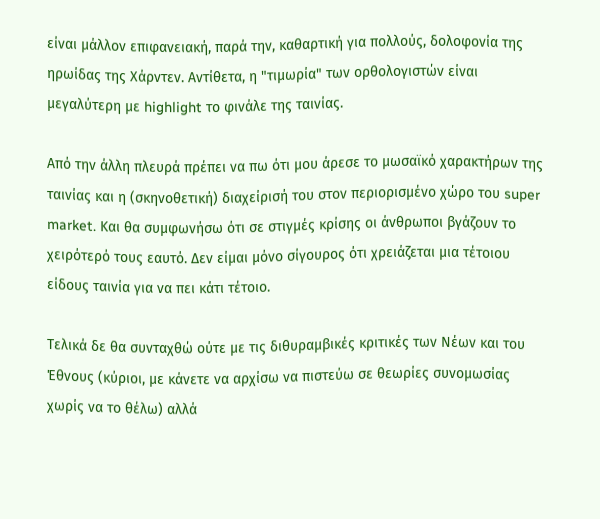είναι μάλλον επιφανειακή, παρά την, καθαρτική για πολλούς, δολοφονία της ηρωίδας της Χάρντεν. Αντίθετα, η "τιμωρία" των ορθολογιστών είναι μεγαλύτερη με highlight το φινάλε της ταινίας.

Από την άλλη πλευρά πρέπει να πω ότι μου άρεσε το μωσαϊκό χαρακτήρων της ταινίας και η (σκηνοθετική) διαχείρισή του στον περιορισμένο χώρο του super market. Και θα συμφωνήσω ότι σε στιγμές κρίσης οι άνθρωποι βγάζουν το χειρότερό τους εαυτό. Δεν είμαι μόνο σίγουρος ότι χρειάζεται μια τέτοιου είδους ταινία για να πει κάτι τέτοιο.

Τελικά δε θα συνταχθώ ούτε με τις διθυραμβικές κριτικές των Νέων και του Έθνους (κύριοι, με κάνετε να αρχίσω να πιστεύω σε θεωρίες συνομωσίας χωρίς να το θέλω) αλλά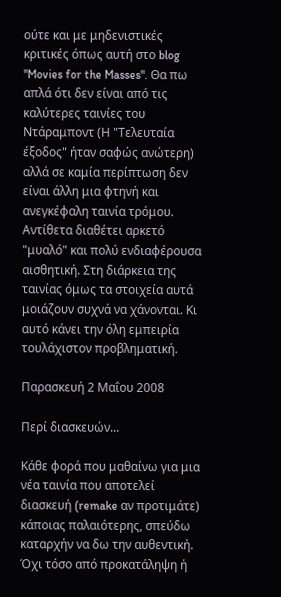ούτε και με μηδενιστικές κριτικές όπως αυτή στο blog "Movies for the Masses". Θα πω απλά ότι δεν είναι από τις καλύτερες ταινίες του Ντάραμποντ (Η "Τελευταία έξοδος" ήταν σαφώς ανώτερη) αλλά σε καμία περίπτωση δεν είναι άλλη μια φτηνή και ανεγκέφαλη ταινία τρόμου. Αντίθετα διαθέτει αρκετό "μυαλό" και πολύ ενδιαφέρουσα αισθητική. Στη διάρκεια της ταινίας όμως τα στοιχεία αυτά μοιάζουν συχνά να χάνονται. Κι αυτό κάνει την όλη εμπειρία τουλάχιστον προβληματική.

Παρασκευή 2 Μαΐου 2008

Περί διασκευών...

Κάθε φορά που μαθαίνω για μια νέα ταινία που αποτελεί διασκευή (remake αν προτιμάτε) κάποιας παλαιότερης, σπεύδω καταρχήν να δω την αυθεντική. Όχι τόσο από προκατάληψη ή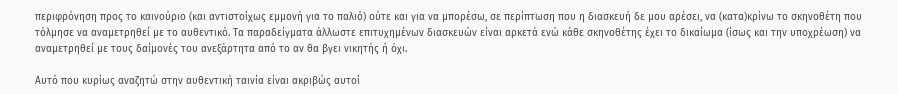περιφρόνηση προς το καινούριο (και αντιστοίχως εμμονή για το παλιό) ούτε και για να μπορέσω, σε περίπτωση που η διασκευή δε μου αρέσει, να (κατα)κρίνω το σκηνοθέτη που τόλμησε να αναμετρηθεί με το αυθεντικό. Τα παραδείγματα άλλωστε επιτυχημένων διασκευών είναι αρκετά ενώ κάθε σκηνοθέτης έχει το δικαίωμα (ίσως και την υποχρέωση) να αναμετρηθεί με τους δαίμονές του ανεξάρτητα από το αν θα βγει νικητής ή όχι.

Αυτό που κυρίως αναζητώ στην αυθεντική ταινία είναι ακριβώς αυτοί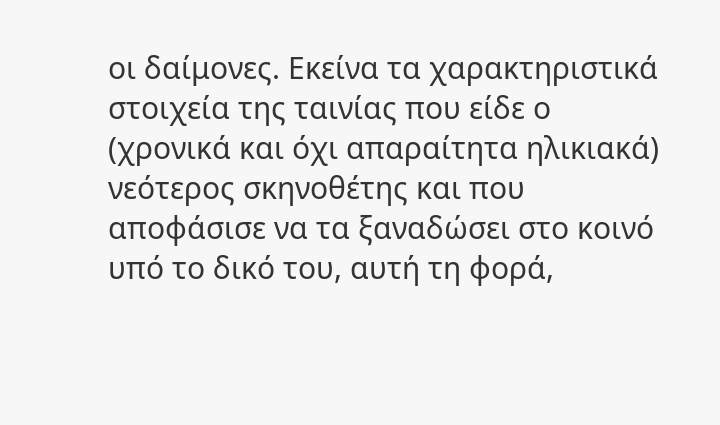οι δαίμονες. Εκείνα τα χαρακτηριστικά στοιχεία της ταινίας που είδε ο (χρονικά και όχι απαραίτητα ηλικιακά) νεότερος σκηνοθέτης και που αποφάσισε να τα ξαναδώσει στο κοινό υπό το δικό του, αυτή τη φορά,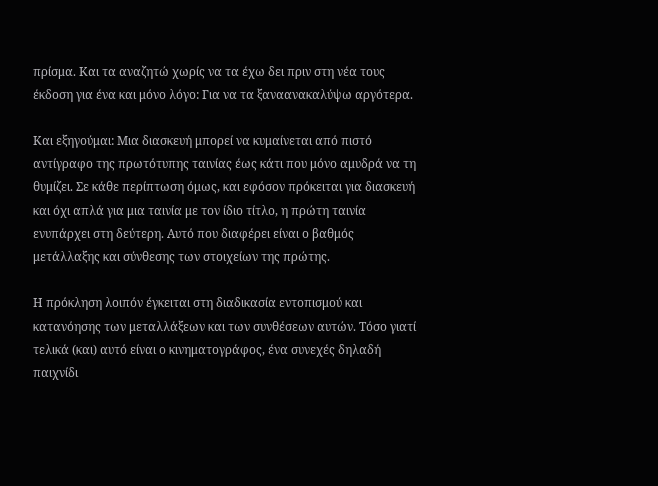πρίσμα. Και τα αναζητώ χωρίς να τα έχω δει πριν στη νέα τους έκδοση για ένα και μόνο λόγο: Για να τα ξαναανακαλύψω αργότερα.

Και εξηγούμαι: Μια διασκευή μπορεί να κυμαίνεται από πιστό αντίγραφο της πρωτότυπης ταινίας έως κάτι που μόνο αμυδρά να τη θυμίζει. Σε κάθε περίπτωση όμως, και εφόσον πρόκειται για διασκευή και όχι απλά για μια ταινία με τον ίδιο τίτλο, η πρώτη ταινία ενυπάρχει στη δεύτερη. Αυτό που διαφέρει είναι ο βαθμός μετάλλαξης και σύνθεσης των στοιχείων της πρώτης.

Η πρόκληση λοιπόν έγκειται στη διαδικασία εντοπισμού και κατανόησης των μεταλλάξεων και των συνθέσεων αυτών. Τόσο γιατί τελικά (και) αυτό είναι ο κινηματογράφος, ένα συνεχές δηλαδή παιχνίδι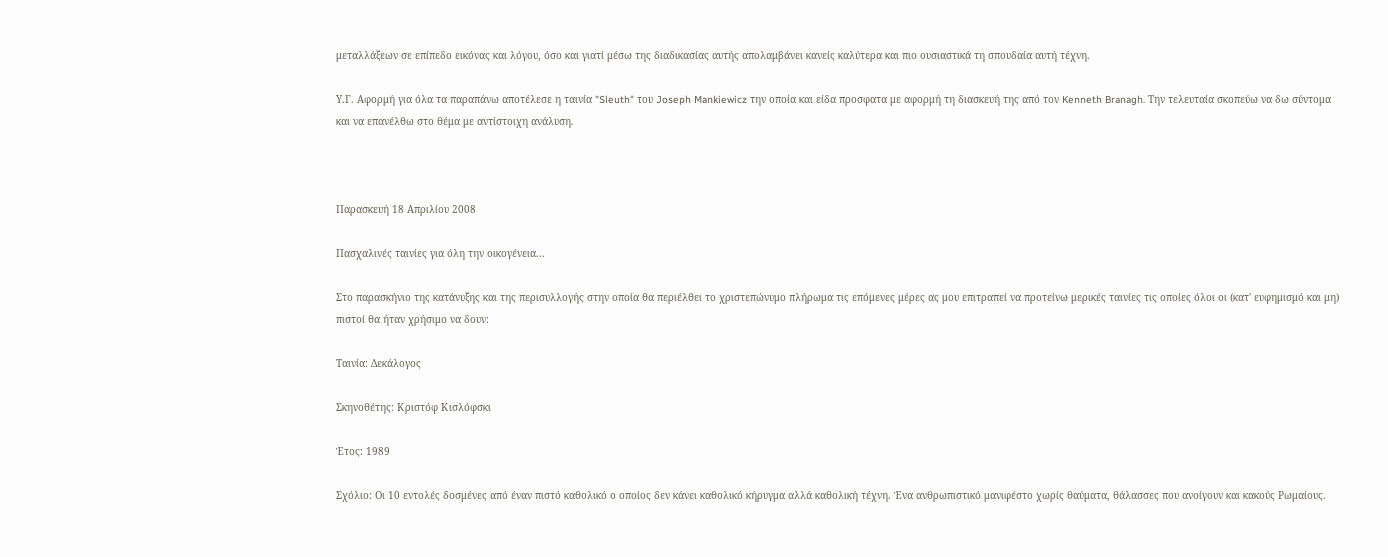μεταλλάξεων σε επίπεδο εικόνας και λόγου, όσο και γιατί μέσω της διαδικασίας αυτής απολαμβάνει κανείς καλύτερα και πιο ουσιαστικά τη σπουδαία αυτή τέχνη.

Υ.Γ. Αφορμή για όλα τα παραπάνω αποτέλεσε η ταινία "Sleuth" του Joseph Mankiewicz την οποία και είδα προσφατα με αφορμή τη διασκευή της από τον Kenneth Branagh. Την τελευταία σκοπεύω να δω σύντομα και να επανέλθω στο θέμα με αντίστοιχη ανάλυση.



Παρασκευή 18 Απριλίου 2008

Πασχαλινές ταινίες για όλη την οικογένεια...

Στο παρασκήνιο της κατάνυξης και της περισυλλογής στην οποία θα περιέλθει το χριστεπώνυμο πλήρωμα τις επόμενες μέρες ας μου επιτραπεί να προτείνω μερικές ταινίες τις οποίες όλοι οι (κατ' ευφημισμό και μη) πιστοί θα ήταν χρήσιμο να δουν:

Ταινία: Δεκάλογος

Σκηνοθέτης: Κριστόφ Κισλόφσκι

Έτος: 1989

Σχόλιο: Οι 10 εντολές δοσμένες από έναν πιστό καθολικό ο οποίος δεν κάνει καθολικό κήρυγμα αλλά καθολική τέχνη. Ένα ανθρωπιστικό μανιφέστο χωρίς θαύματα, θάλασσες που ανοίγουν και κακούς Ρωμαίους.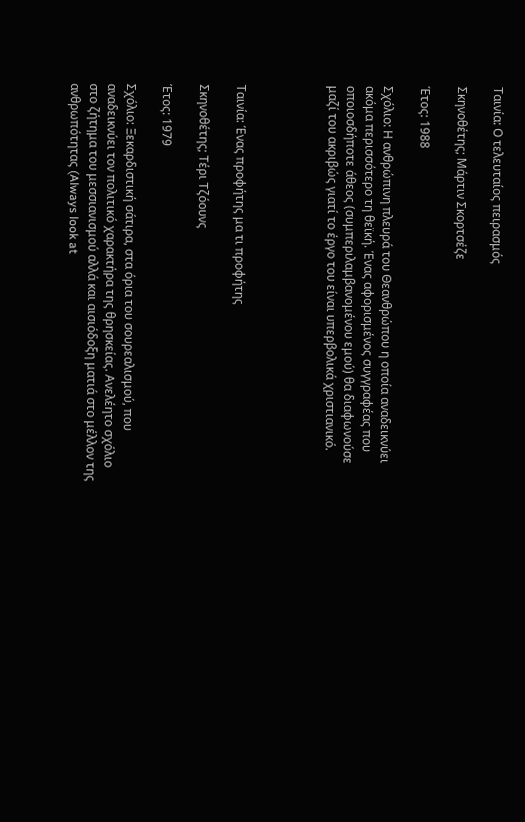Ταινία: Ο τελευταίος πειρασμός

Σκηνοθέτης; Μάρτιν Σκορτσέζε

Έτος: 1988

Σχόλιο: Η ανθρώπινη πλευρά του Θεανθρώπου η οποία αναδεικνύει ακόμα περισσότερο τη θεϊκή. Ένας αφορισμένος συγγραφέας που οποιοσδήποτε άθεος (συμπεριλαμβανομένου εμού) θα διαφωνούσε μαζί του ακριβώς γιατί το έργο του είναι υπερβολικά χριστιανικό.




Ταινία: Ένας προφήτης μα τι προφήτης

Σκηνοθέτης; Τέρι Τζόουνς

Έτος: 1979

Σχόλιο: Ξεκαρδιστική σάτιρα, στα όρια του σουρεαλισμού, που αναδεικνύει τον πολιτικό χαρακτήρα της θρησκείας. Ανελέητο σχόλιο στο ζήτημα του μεσσιανισμού αλλά και αισιόδοξη ματιά στο μέλλον της ανθρωπότητας (Always look at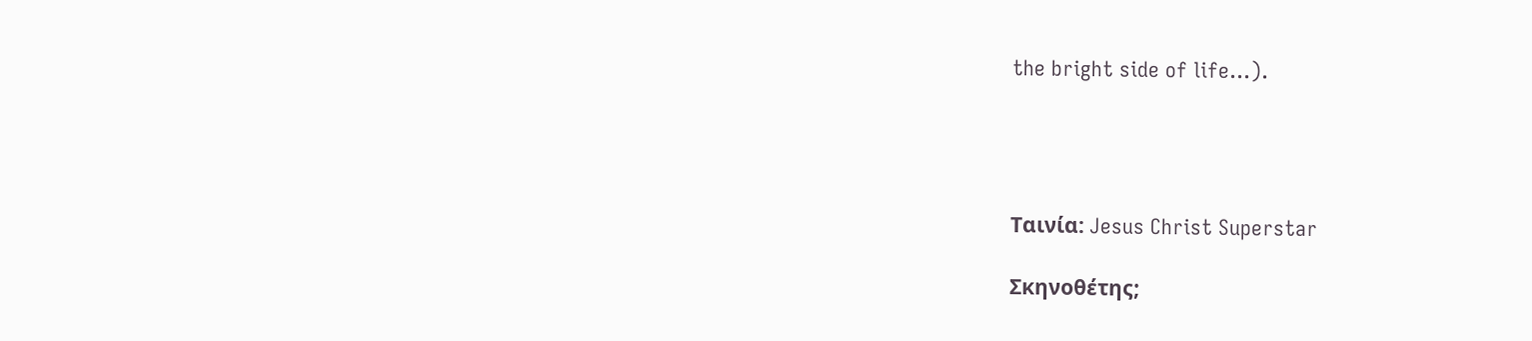the bright side of life...).




Ταινία: Jesus Christ Superstar

Σκηνοθέτης;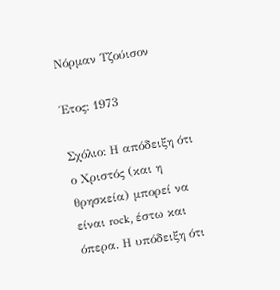Νόρμαν Τζούισον

Έτος: 1973

Σχόλιο: Η απόδειξη ότι ο Χριστός (και η θρησκεία) μπορεί να είναι rock, έστω και όπερα. Η υπόδειξη ότι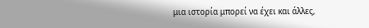μια ιστορία μπορεί να έχει και άλλες,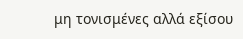μη τονισμένες αλλά εξίσου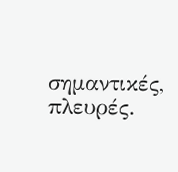σημαντικές, πλευρές.